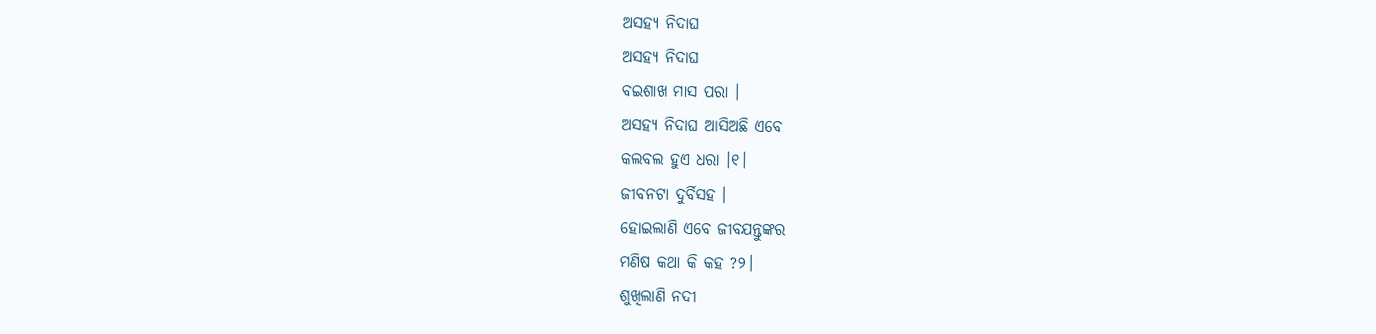ଅସହ୍ଯ ନିଦାଘ
ଅସହ୍ଯ ନିଦାଘ
ବଇଶାଖ ମାସ ପରା ।
ଅସହ୍ଯ ନିଦାଘ ଆସିଅଛି ଏବେ
କଲବଲ ହୁଏ ଧରା ।୧।
ଜୀବନଟା ଦୁର୍ବିସହ ।
ହୋଇଲାଣି ଏବେ ଜୀବଯନ୍ତୁଙ୍କର
ମଣିଷ କଥା କି କହ ?୨।
ଶୁଖିଲାଣି ନଦୀ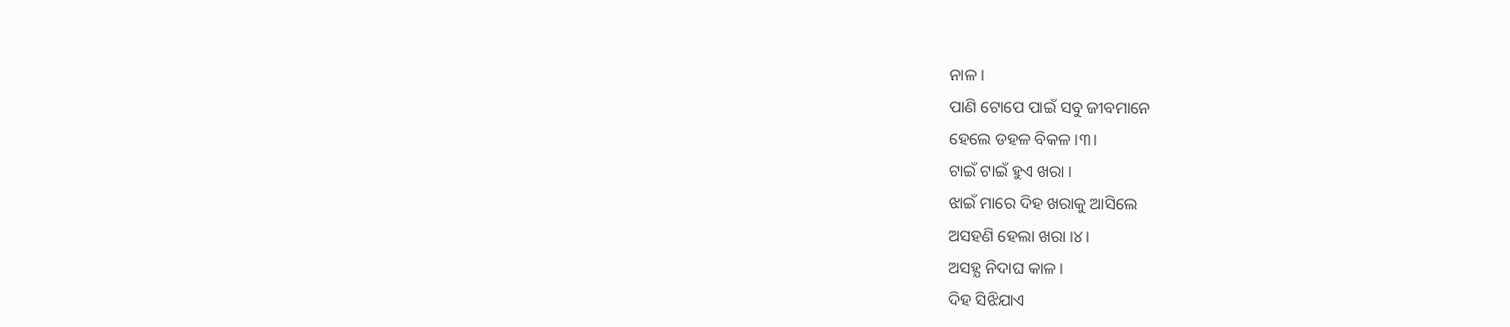ନାଳ ।
ପାଣି ଟୋପେ ପାଇଁ ସବୁ ଜୀବମାନେ
ହେଲେ ଡହଳ ବିକଳ ।୩।
ଟାଇଁ ଟାଇଁ ହୁଏ ଖରା ।
ଝାଇଁ ମାରେ ଦିହ ଖରାକୁ ଆସିଲେ
ଅସହଣି ହେଲା ଖରା ।୪।
ଅସହ୍ଯ ନିଦାଘ କାଳ ।
ଦିହ ସିଝିଯାଏ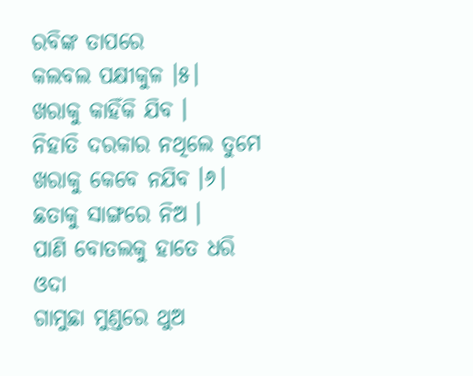ରବିଙ୍କ ତାପରେ
କଲବଲ ପକ୍ଷୀକୁଳ ।୫।
ଖରାକୁ କାହିଁକି ଯିବ ।
ନିହାତି ଦରକାର ନଥିଲେ ତୁମେ
ଖରାକୁ କେବେ ନଯିବ ।୬।
ଛତାକୁ ସାଙ୍ଗରେ ନିଅ ।
ପାଣି ବୋତଲକୁ ହାତେ ଧରି
ଓଦା
ଗାମୁଛା ମୁଣ୍ଡରେ ଥୁଅ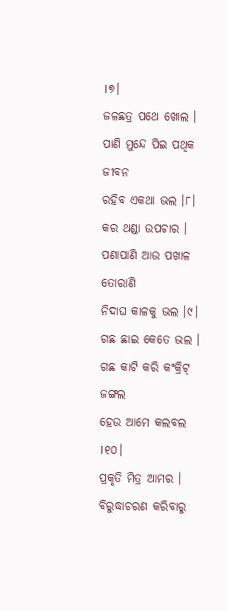।୭।
ଜଳଛତ୍ର ପଥେ ଖୋଲ ।
ପାଣି ମୁନ୍ଦେ ପିଇ ପଥିକ ଜୀବନ
ରହିବ ଏକଥା ଭଲ ।୮।
କର ଥଣ୍ଡା ଉପଚାର ।
ପଣାପାଣି ଆଉ ପଖାଳ ତୋରାଣି
ନିଦାଘ କାଳକୁ ଭଲ ।୯।
ଗଛ ଛାଇ କେତେ ଭଲ ।
ଗଛ କାଟି କରି କଂକ୍ରିଟ୍ ଜଙ୍ଗଲ
ହେଉ ଆମେ କଲବଲ ।୧୦।
ପ୍ରକୃତି ମିତ୍ର ଆମର ।
ବିରୁଦ୍ଧାଚରଣ କରିବାରୁ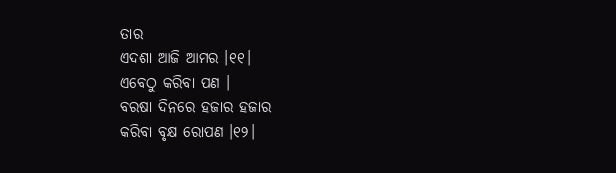ତାର
ଏଦଶା ଆଜି ଆମର ।୧୧।
ଏବେଠୁ କରିବା ପଣ ।
ବରଷା ଦିନରେ ହଜାର ହଜାର
କରିବା ବୃକ୍ଷ ରୋପଣ ।୧୨।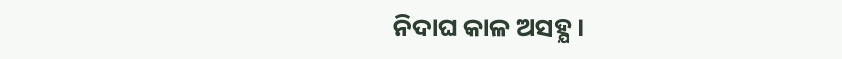ନିଦାଘ କାଳ ଅସହ୍ଯ ।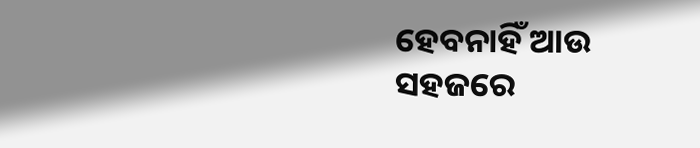ହେବନାହିଁ ଆଉ ସହଜରେ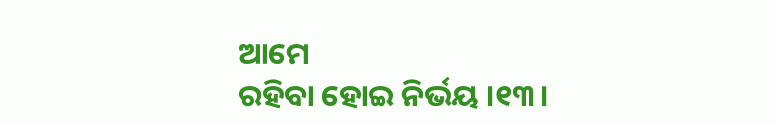ଆମେ
ରହିବା ହୋଇ ନିର୍ଭୟ ।୧୩।